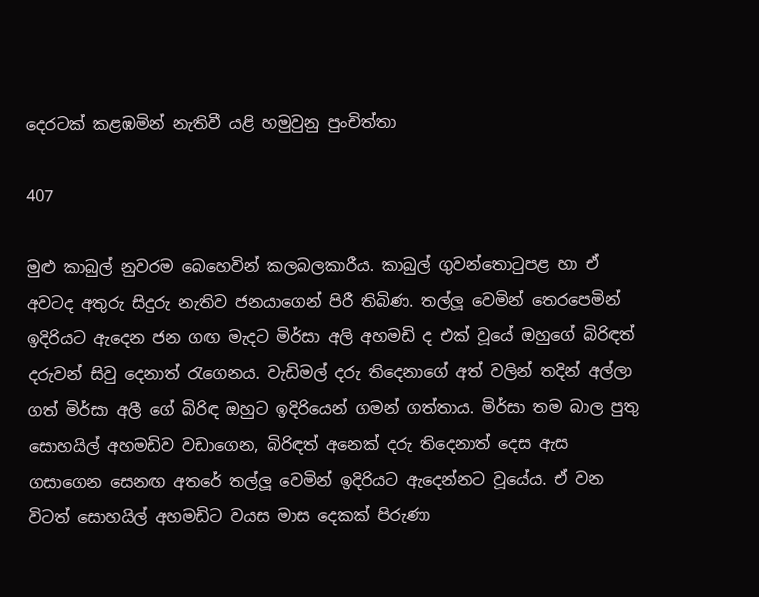දෙරටක් කළඹමින් නැතිවී යළි හමුවුනු පුංචිත්තා

407

මුළු කාබුල් නුවරම බෙහෙවින් කලබලකාරීය. කාබුල් ගුවන්තොටුපළ හා ඒ අවටද අතුරු සිදුරු නැතිව ජනයාගෙන් පිරී තිබිණ. තල්ලූ වෙමින් තෙරපෙමින් ඉදිරියට ඇදෙන ජන ගඟ මැදට මිර්සා අලි අහමඩි ද එක් වූයේ ඔහුගේ බිරිඳත් දරුවන් සිවු දෙනාත් රැගෙනය. වැඩිමල් දරු තිදෙනාගේ අත් වලින් තදින් අල්ලා ගත් මිර්සා අලී ගේ බිරිඳ ඔහුට ඉදිරියෙන් ගමන් ගත්තාය. මිර්සා තම බාල පුතු සොහයිල් අහමඩිව වඩාගෙන, බිරිඳත් අනෙක් දරු තිදෙනාත් දෙස ඇස ගසාගෙන සෙනඟ අතරේ තල්ලූ වෙමින් ඉදිරියට ඇදෙන්නට වූයේය. ඒ වන විටත් සොහයිල් අහමඩිට වයස මාස දෙකක් පිරුණා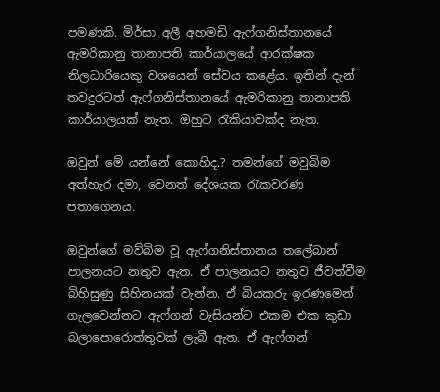පමණකි. මිර්සා අලී අහමඩි ඇෆ්ගනිස්තානයේ ඇමරිකානු තානාපති කාර්යාලයේ ආරක්ෂක නිලධාරියෙකු වශයෙන් සේවය කළේය. ඉතින් දැන් තවදුරටත් ඇෆ්ගනිස්තානයේ ඇමරිකානු තානාපති කාර්යාලයක් නැත. ඔහුට රැකියාවක්ද නැත.

ඔවුන් මේ යන්නේ කොහිද.? තමන්ගේ මවුබිම අත්හැර දමා, වෙනත් දේශයක රැකවරණ පතාගෙනය.

ඔවුන්ගේ මව්බිම වූ ඇෆ්ගනිස්තානය තලේබාන් පාලනයට නතුව ඇත. ඒ පාලනයට නතුව ජීවත්වීම බිහිසුණු සිහිනයක් වැන්න. ඒ බියකරු ඉරණමෙන් ගැලවෙන්නට ඇෆ්ගන් වැසියන්ට එකම එක කුඩා බලාපොරොත්තුවක් ලැබී ඇත. ඒ ඇෆ්ගන්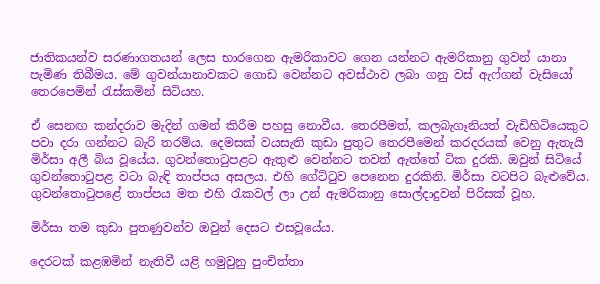ජාතිකයන්ව සරණාගතයන් ලෙස භාරගෙන ඇමරිකාවට ගෙන යන්නට ඇමරිකානු ගුවන් යානා පැමිණ තිබීමය. මේ ගුවන්යානාවකට ගොඩ වෙන්නට අවස්ථාව ලබා ගනු වස් ඇෆ්ගන් වැසියෝ තෙරපෙමින් රැස්කමින් සිටියහ.

ඒ සෙනඟ කන්දරාව මැදින් ගමන් කිරීම පහසු නොවීය. තෙරපීමත්, කලබැගෑනියත් වැඩිහිටියෙකුට පවා දරා ගන්නට බැරි තරම්ය. දෙමසක් වයසැති කුඩා පුතුට තෙරපීමෙන් කරදරයක් වෙනු ඇතැයි මිර්සා අලී බිය වූයේය. ගුවන්තොටුපළට ඇතුළු වෙන්නට තවත් ඇත්තේ ටික දුරකි. ඔවුන් සිටියේ ගුවන්තොටුපළ වටා බැඳි තාප්පය අසලය. එහි ගේට්ටුව පෙනෙන දුරකිනි. මිර්සා වටපිට බැළුවේය. ගුවන්තොටුපළේ තාප්පය මත එහි රැකවල් ලා උන් ඇමරිකානු සොල්දාදුවන් පිරිසක් වූහ.

මිර්සා තම කුඩා පුතණුවන්ව ඔවුන් දෙසට එසවූයේය.

දෙරටක් කළඹමින් නැතිවී යළි හමුවුනු පුංචිත්තා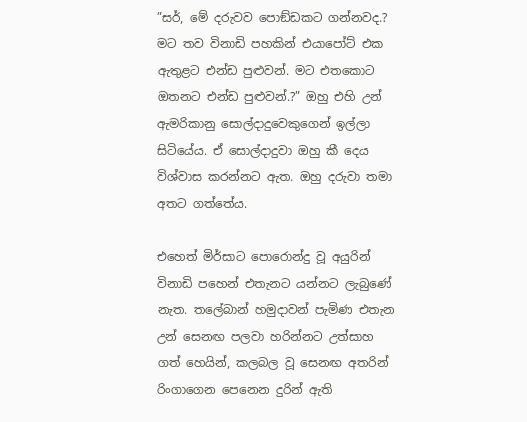”සර්, මේ දරුවව පොඞ්ඩකට ගන්නවද.? මට තව විනාඩි පහකින් එයාපෝට් එක ඇතුළට එන්ඩ පුළුවන්. මට එතකොට ඔතනට එන්ඩ පුළුවන්.?” ඔහු එහි උන් ඇමරිකානු සොල්දාදුවෙකුගෙන් ඉල්ලා සිටියේය. ඒ සොල්දාදුවා ඔහු කී දෙය විශ්වාස කරන්නට ඇත. ඔහු දරුවා තමා අතට ගත්තේය.

එහෙත් මිර්සාට පොරොන්දු වූ අයුරින් විනාඩි පහෙන් එතැනට යන්නට ලැබුණේ නැත. තලේබාන් හමුදාවන් පැමිණ එතැන උන් සෙනඟ පලවා හරින්නට උත්සාහ ගත් හෙයින්, කලබල වූ සෙනඟ අතරින් රිංගාගෙන පෙනෙන දුරින් ඇති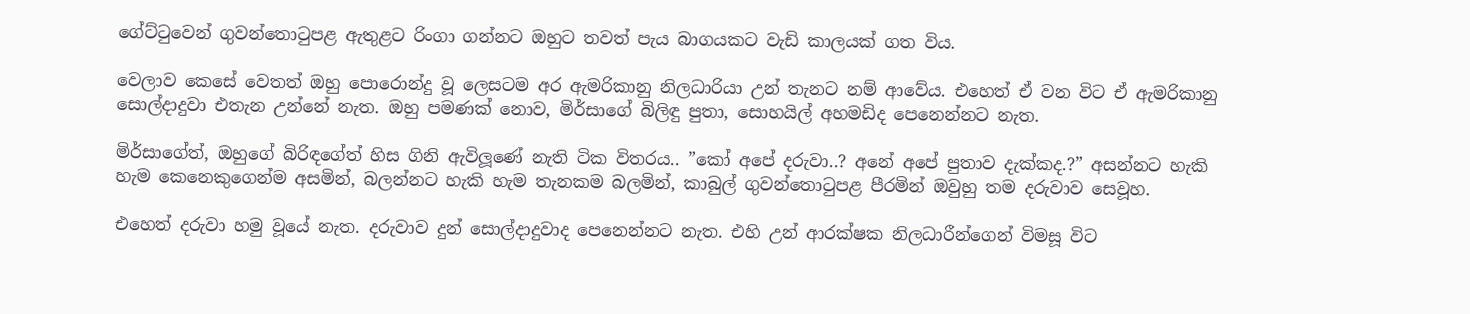ගේට්ටුවෙන් ගුවන්තොටුපළ ඇතුළට රිංගා ගන්නට ඔහුට තවත් පැය බාගයකට වැඩි කාලයක් ගත විය.

වෙලාව කෙසේ වෙතත් ඔහු පොරොන්දු වූ ලෙසටම අර ඇමරිකානු නිලධාරියා උන් තැනට නම් ආවේය. එහෙත් ඒ වන විට ඒ ඇමරිකානු සොල්දාදුවා එතැන උන්නේ නැත. ඔහු පමණක් නොව, මිර්සාගේ බිලිඳු පුතා, සොහයිල් අහමඩිද පෙනෙන්නට නැත.

මිර්සාගේත්, ඔහුගේ බිරිඳගේත් හිස ගිනි ඇවිලූණේ නැති ටික විතරය.. ”කෝ අපේ දරුවා..? අනේ අපේ පුතාව දැක්කද.?” අසන්නට හැකි හැම කෙනෙකුගෙන්ම අසමින්, බලන්නට හැකි හැම තැනකම බලමින්, කාබුල් ගුවන්තොටුපළ පීරමින් ඔවුහු තම දරුවාව සෙවූහ.

එහෙත් දරුවා හමු වූයේ නැත. දරුවාව දුන් සොල්දාදුවාද පෙනෙන්නට නැත. එහි උන් ආරක්ෂක නිලධාරීන්ගෙන් විමසූ විට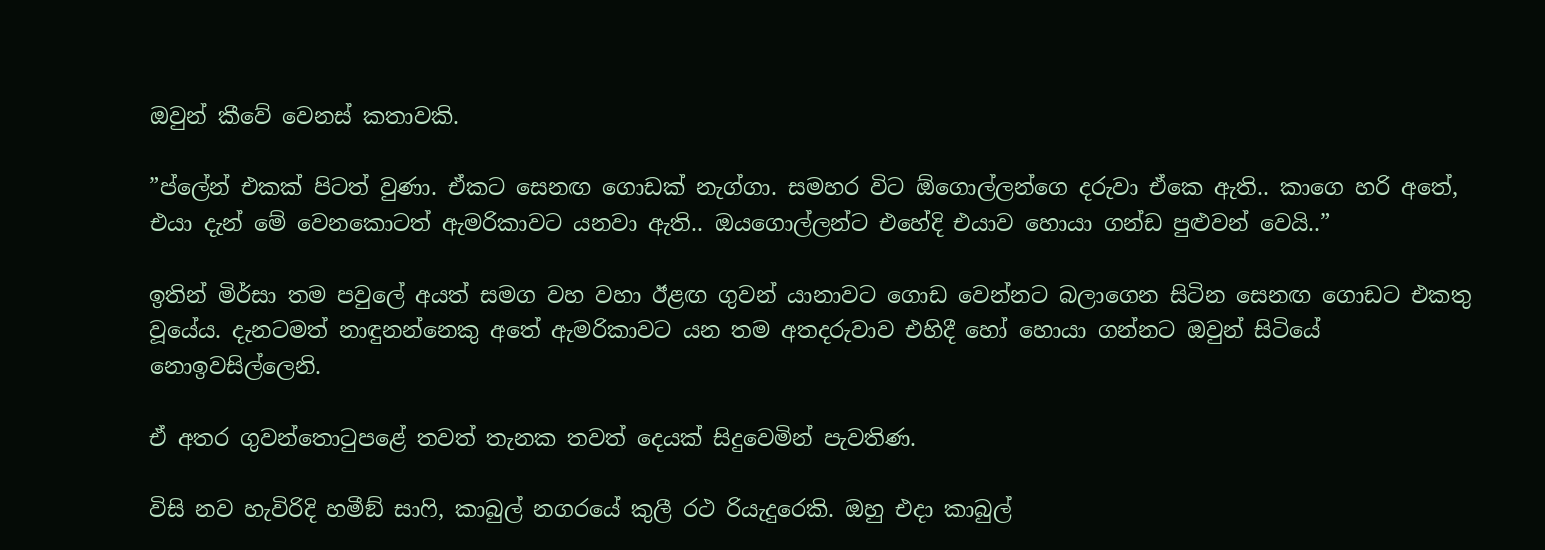ඔවුන් කීවේ වෙනස් කතාවකි.

”ප්ලේන් එකක් පිටත් වුණා. ඒකට සෙනඟ ගොඩක් නැග්ගා. සමහර විට ඕගොල්ලන්ගෙ දරුවා ඒකෙ ඇති.. කාගෙ හරි අතේ, එයා දැන් මේ වෙනකොටත් ඇමරිකාවට යනවා ඇති.. ඔයගොල්ලන්ට එහේදි එයාව හොයා ගන්ඩ පුළුවන් වෙයි..”

ඉතින් මිර්සා තම පවුලේ අයත් සමග වහ වහා ඊළඟ ගුවන් යානාවට ගොඩ වෙන්නට බලාගෙන සිටින සෙනඟ ගොඩට එකතු වූයේය. දැනටමත් නාඳුනන්නෙකු අතේ ඇමරිකාවට යන තම අතදරුවාව එහිදී හෝ හොයා ගන්නට ඔවුන් සිටියේ නොඉවසිල්ලෙනි.

ඒ අතර ගුවන්තොටුපළේ තවත් තැනක තවත් දෙයක් සිදුවෙමින් පැවතිණ.

විසි නව හැවිරිදි හමීඞ් සාෆි, කාබුල් නගරයේ කුලී රථ රියැදුරෙකි. ඔහු එදා කාබුල්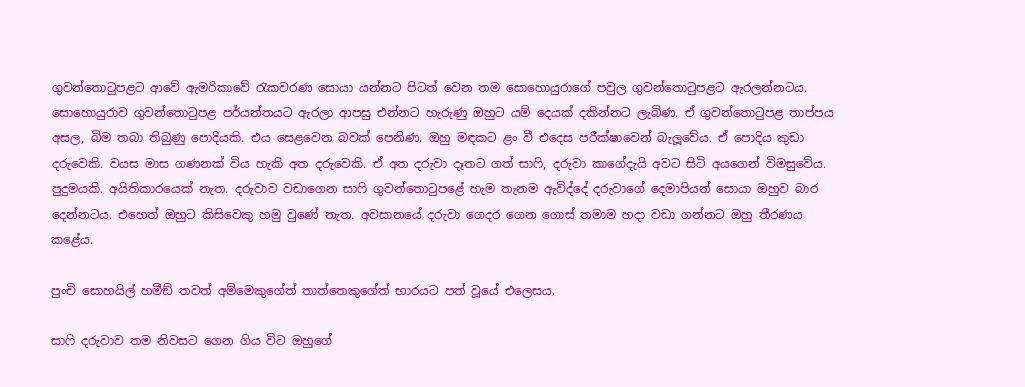ගුවන්තොටුපළට ආවේ ඇමරිකාවේ රැකවරණ සොයා යන්නට පිටත් වෙන තම සොහොයුරාගේ පවුල ගුවන්තොටුපළට ඇරලන්නටය. සොහොයුරාව ගුවන්තොටුපළ පර්යන්තයට ඇරලා ආපසු එන්නට හැරුණු ඔහුට යම් දෙයක් දකින්නට ලැබිණ. ඒ ගුවන්තොටුපළ තාප්පය අසල, බිම තබා තිබුණු පොදියකි. එය සෙළවෙන බවක් පෙනිණ. ඔහු මඳකට ළං වී එදෙස පරීක්ෂාවෙන් බැලූවේය. ඒ පොදිය කුඩා දරුවෙකි. වයස මාස ගණනක් විය හැකි අත දරුවෙකි. ඒ අත දරුවා දෑතට ගත් සාෆි, දරුවා කාගේදැයි අවට සිටි අයගෙන් විමසුවේය. පුදුමයකි. අයිතිකාරයෙක් නැත. දරුවාව වඩාගෙන සාෆි ගුවන්තොටුපළේ හැම තැනම ඇවිද්දේ දරුවාගේ දෙමාපියන් සොයා ඔහුව බාර දෙන්නටය. එහෙත් ඔහුට කිසිවෙකු හමු වුණේ නැත. අවසානයේ දරුවා ගෙදර ගෙන ගොස් තමාම හදා වඩා ගන්නට ඔහු තීරණය කළේය.

පුංචි සොහයිල් හමීඞ් තවත් අම්මෙකුගේත් තාත්තෙකුගේත් භාරයට පත් වූයේ එලෙසය.

සාෆි දරුවාව තම නිවසට ගෙන ගිය විට ඔහුගේ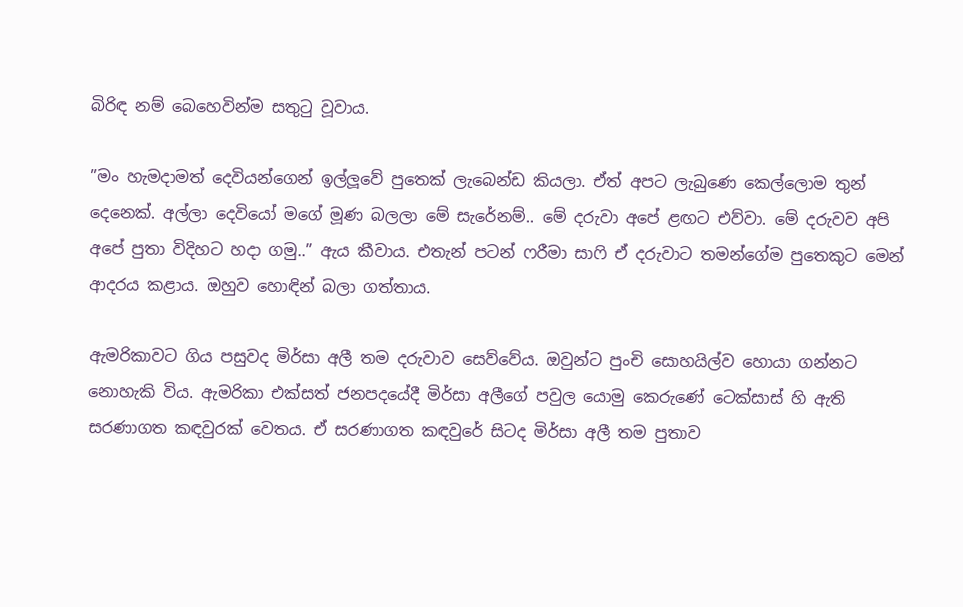බිරිඳ නම් බෙහෙවින්ම සතුටු වූවාය.

”මං හැමදාමත් දෙවියන්ගෙන් ඉල්ලූවේ පුතෙක් ලැබෙන්ඩ කියලා. ඒත් අපට ලැබුණෙ කෙල්ලොම තුන් දෙනෙක්. අල්ලා දෙවියෝ මගේ මූණ බලලා මේ සැරේනම්.. මේ දරුවා අපේ ළඟට එව්වා. මේ දරුවව අපි අපේ පුතා විදිහට හදා ගමු..” ඇය කීවාය. එතැන් පටන් ෆරීමා සාෆි ඒ දරුවාට තමන්ගේම පුතෙකුට මෙන් ආදරය කළාය. ඔහුව හොඳින් බලා ගත්තාය.

ඇමරිකාවට ගිය පසුවද මිර්සා අලී තම දරුවාව සෙව්වේය. ඔවුන්ට පුංචි සොහයිල්ව හොයා ගන්නට නොහැකි විය. ඇමරිකා එක්සත් ජනපදයේදී මිර්සා අලීගේ පවුල යොමු කෙරුණේ ටෙක්සාස් හි ඇති සරණාගත කඳවුරක් වෙතය. ඒ සරණාගත කඳවුරේ සිටද මිර්සා අලී තම පුතාව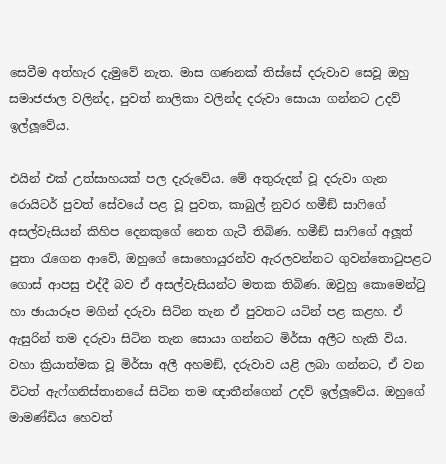සෙවීම අත්හැර දැමුවේ නැත. මාස ගණනක් තිස්සේ දරුවාව සෙවූ ඔහු සමාජජාල වලින්ද, පුවත් නාලිකා වලින්ද දරුවා සොයා ගන්නට උදව් ඉල්ලූවේය.

එයින් එක් උත්සාහයක් පල දැරුවේය. මේ අතුරුදන් වූ දරුවා ගැන රොයිටර් පුවත් සේවයේ පළ වූ පුවත, කාබුල් නුවර හමීඞ් සාෆිගේ අසල්වැසියන් කිහිප දෙනකුගේ නෙත ගැටී තිබිණ. හමීඞ් සාෆිගේ අලූත් පුතා රැගෙන ආවේ, ඔහුගේ සොහොයුරන්ව ඇරලවන්නට ගුවන්තොටුපළට ගොස් ආපසු එද්දී බව ඒ අසල්වැසියන්ට මතක තිබිණ. ඔවුහු කොමෙන්ටු හා ඡායාරූප මගින් දරුවා සිටින තැන ඒ පුවතට යටින් පළ කළහ. ඒ ඇසුරින් තම දරුවා සිටින තැන සොයා ගන්නට මිර්සා අලීට හැකි විය. වහා ක්‍රියාත්මක වූ මිර්සා අලී අහමඞ්, දරුවාව යළි ලබා ගන්නට, ඒ වන විටත් ඇෆ්ගනිස්තානයේ සිටින තම ඥාතීන්ගෙන් උදව් ඉල්ලූවේය. ඔහුගේ මාමණ්ඩිය හෙවත්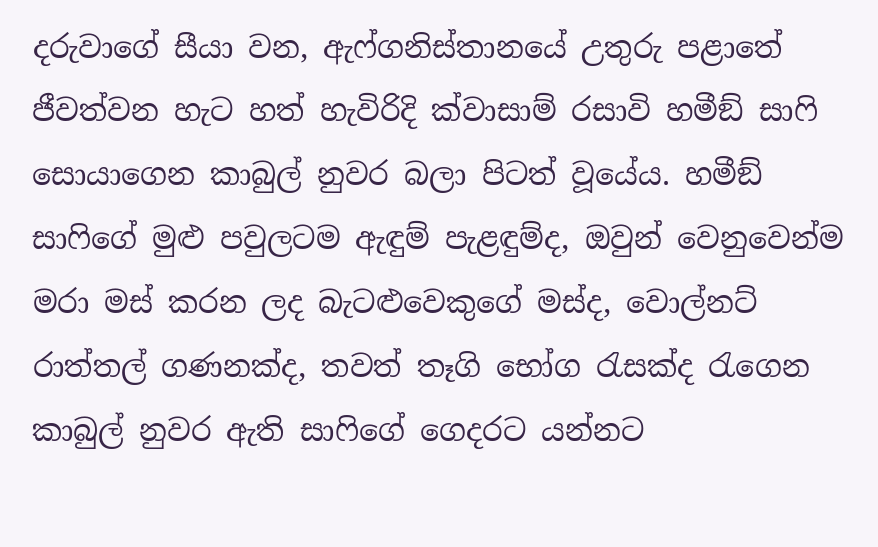දරුවාගේ සීයා වන, ඇෆ්ගනිස්තානයේ උතුරු පළාතේ ජීවත්වන හැට හත් හැවිරිදි ක්වාසාම් රසාවි හමීඞ් සාෆි සොයාගෙන කාබුල් නුවර බලා පිටත් වූයේය. හමීඞ් සාෆිගේ මුළු පවුලටම ඇඳුම් පැළඳුම්ද, ඔවුන් වෙනුවෙන්ම මරා මස් කරන ලද බැටළුවෙකුගේ මස්ද, වොල්නට් රාත්තල් ගණනක්ද, තවත් තෑගි භෝග රැසක්ද රැගෙන කාබුල් නුවර ඇති සාෆිගේ ගෙදරට යන්නට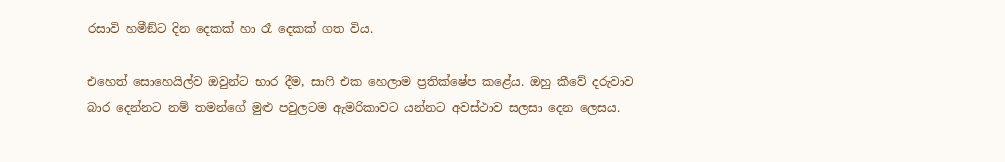රසාවි හමීඞ්ට දින දෙකක් හා රෑ දෙකක් ගත විය.

එහෙත් සොහෙයිල්ව ඔවුන්ට භාර දීම, සාෆි එක හෙලාම ප්‍රතික්ෂේප කළේය. ඔහු කීවේ දරුවාව බාර දෙන්නට නම් තමන්ගේ මුළු පවුලටම ඇමරිකාවට යන්නට අවස්ථාව සලසා දෙන ලෙසය.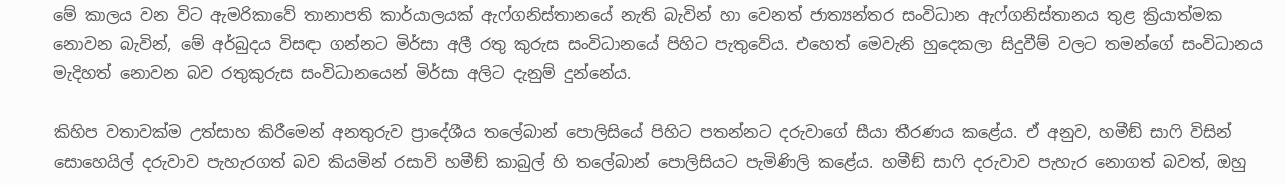මේ කාලය වන විට ඇමරිකාවේ තානාපති කාර්යාලයක් ඇෆ්ගනිස්තානයේ නැති බැවින් හා වෙනත් ජාත්‍යන්තර සංවිධාන ඇෆ්ගනිස්තානය තුළ ක්‍රියාත්මක නොවන බැවින්, මේ අර්බුදය විසඳා ගන්නට මිර්සා අලී රතු කුරුස සංවිධානයේ පිහිට පැතුවේය. එහෙත් මෙවැනි හුදෙකලා සිදුවීම් වලට තමන්ගේ සංවිධානය මැදිහත් නොවන බව රතුකුරුස සංවිධානයෙන් මිර්සා අලිට දැනුම් දුන්නේය.

කිහිප වතාවක්ම උත්සාහ කිරීමෙන් අනතුරුව ප්‍රාදේශීය තලේබාන් පොලිසියේ පිහිට පතන්නට දරුවාගේ සීයා තීරණය කළේය. ඒ අනුව, හමීඞ් සාෆි විසින් සොහෙයිල් දරුවාව පැහැරගත් බව කියමින් රසාවි හමීඞ් කාබුල් හි තලේබාන් පොලිසියට පැමිණිලි කළේය. හමීඞ් සාෆි දරුවාව පැහැර නොගත් බවත්, ඔහු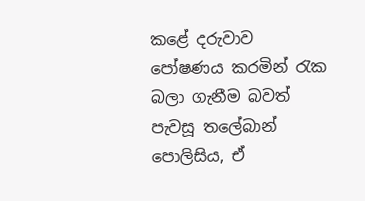කළේ දරුවාව පෝෂණය කරමින් රැක බලා ගැනීම බවත් පැවසූ තලේබාන් පොලිසිය, ඒ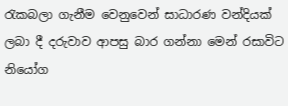රැකබලා ගැනීම වෙනුවෙන් සාධාරණ වන්දියක් ලබා දී දරුවාව ආපසු බාර ගන්නා මෙන් රසාවිට නියෝග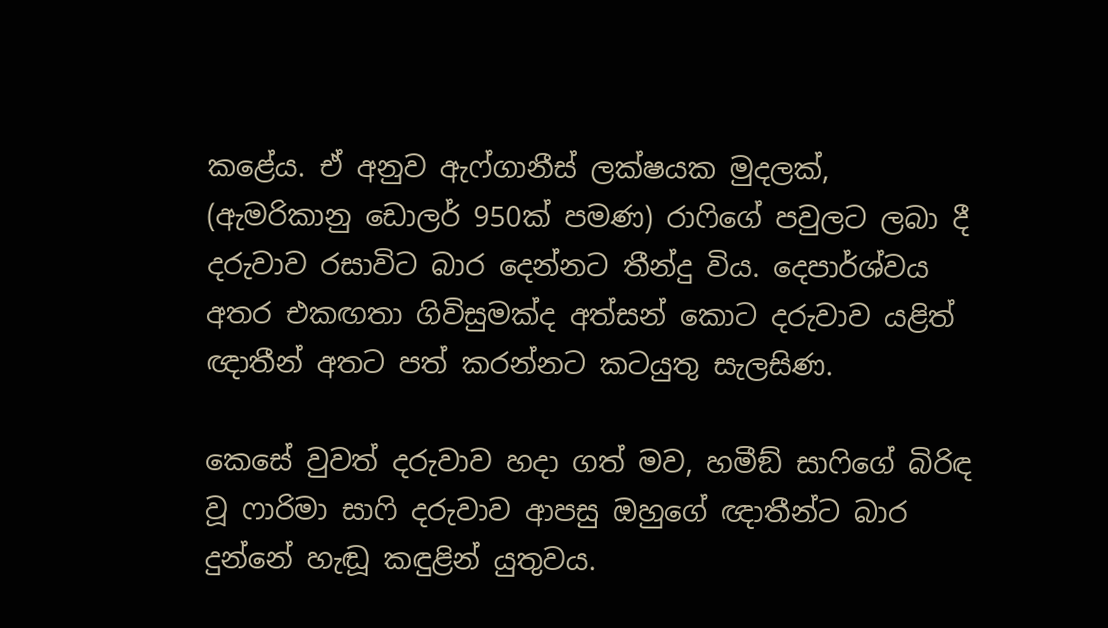කළේය. ඒ අනුව ඇෆ්ගානීස් ලක්ෂයක මුදලක්, (ඇමරිකානු ඩොලර් 950ක් පමණ) රාෆිගේ පවුලට ලබා දී දරුවාව රසාවිට බාර දෙන්නට තීන්දු විය. දෙපාර්ශ්වය අතර එකඟතා ගිවිසුමක්ද අත්සන් කොට දරුවාව යළිත් ඥාතීන් අතට පත් කරන්නට කටයුතු සැලසිණ.

කෙසේ වුවත් දරුවාව හදා ගත් මව, හමීඞ් සාෆිගේ බිරිඳ වූ ෆාරිමා සාෆි දරුවාව ආපසු ඔහුගේ ඥාතීන්ට බාර දුන්නේ හැඬූ කඳුළින් යුතුවය.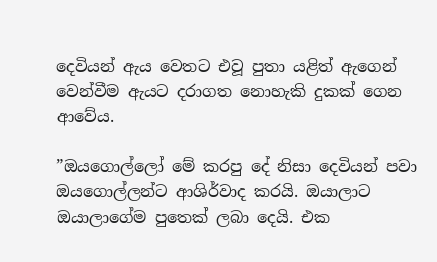දෙවියන් ඇය වෙතට එවූ පුතා යළිත් ඇගෙන් වෙන්වීම ඇයට දරාගත නොහැකි දුකක් ගෙන ආවේය.

”ඔයගොල්ලෝ මේ කරපු දේ නිසා දෙවියන් පවා ඔයගොල්ලන්ට ආශිර්වාද කරයි. ඔයාලාට ඔයාලාගේම පුතෙක් ලබා දෙයි. එක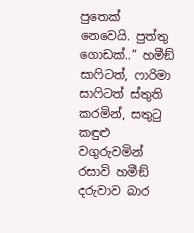පුතෙක් නෙවෙයි. පුත්තු ගොඩක්..” හමීඞ් සාෆිටත්, ෆාරිමා සාෆිටත් ස්තුති කරමින්, සතුටු කඳුළු වගුරුවමින් රසාවි හමීඞ් දරුවාව බාර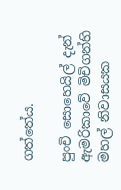ගත්තේය.

පුංචි සොහෙයිල් දැන් ඇමරිකාවේ මිචිගන්හි මහල් නිවාසයක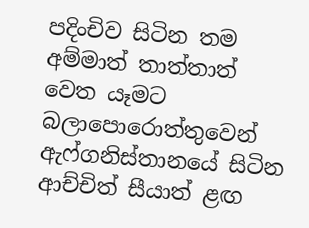පදිංචිව සිටින තම අම්මාත් තාත්තාත් වෙත යෑමට බලාපොරොත්තුවෙන් ඇෆ්ගනිස්තානයේ සිටින ආච්චිත් සීයාත් ළඟ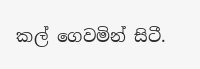කල් ගෙවමින් සිටී.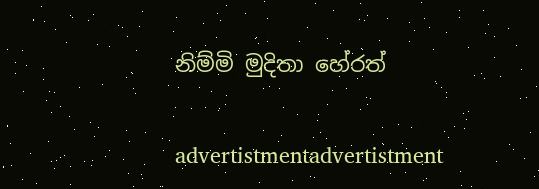නිම්මි මුදිතා හේරත්

advertistmentadvertistment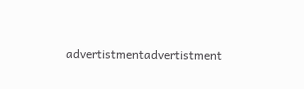advertistmentadvertistment